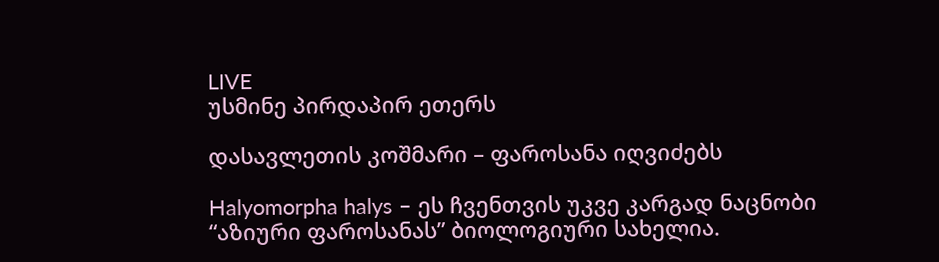LIVE
უსმინე პირდაპირ ეთერს

დასავლეთის კოშმარი – ფაროსანა იღვიძებს

Halyomorpha halys – ეს ჩვენთვის უკვე კარგად ნაცნობი  “აზიური ფაროსანას” ბიოლოგიური სახელია.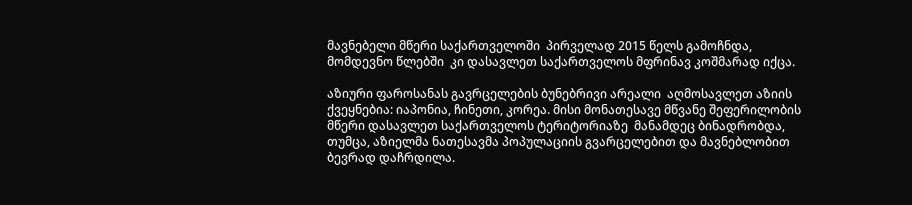მავნებელი მწერი საქართველოში  პირველად 2015 წელს გამოჩნდა,  მომდევნო წლებში  კი დასავლეთ საქართველოს მფრინავ კოშმარად იქცა.

აზიური ფაროსანას გავრცელების ბუნებრივი არეალი  აღმოსავლეთ აზიის ქვეყნებია: იაპონია, ჩინეთი, კორეა. მისი მონათესავე მწვანე შეფერილობის მწერი დასავლეთ საქართველოს ტერიტორიაზე  მანამდეც ბინადრობდა, თუმცა, აზიელმა ნათესავმა პოპულაციის გვარცელებით და მავნებლობით  ბევრად დაჩრდილა.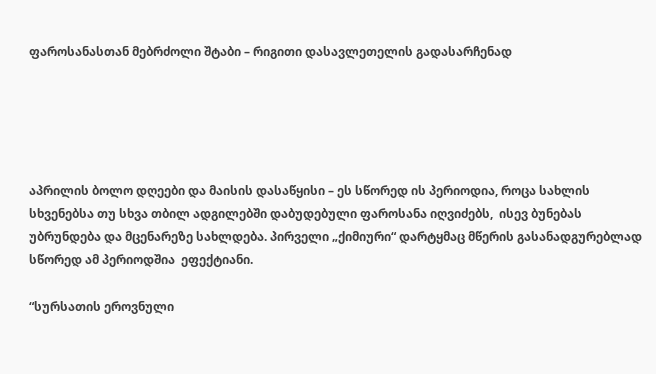ფაროსანასთან მებრძოლი შტაბი – რიგითი დასავლეთელის გადასარჩენად





აპრილის ბოლო დღეები და მაისის დასაწყისი – ეს სწორედ ის პერიოდია, როცა სახლის სხვენებსა თუ სხვა თბილ ადგილებში დაბუდებული ფაროსანა იღვიძებს,  ისევ ბუნებას უბრუნდება და მცენარეზე სახლდება. პირველი „ქიმიური“ დარტყმაც მწერის გასანადგურებლად სწორედ ამ პერიოდშია  ეფექტიანი.

“სურსათის ეროვნული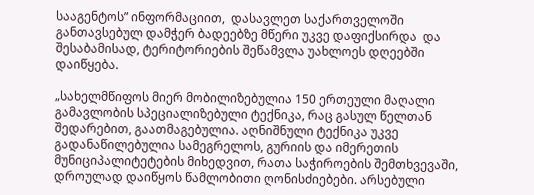სააგენტოს” ინფორმაციით,  დასავლეთ საქართველოში განთავსებულ დამჭერ ბადეებზე მწერი უკვე დაფიქსირდა  და შესაბამისად, ტერიტორიების შეწამვლა უახლოეს დღეებში დაიწყება.

„სახელმწიფოს მიერ მობილიზებულია 150 ერთეული მაღალი გამავლობის სპეციალიზებული ტექნიკა, რაც გასულ წელთან შედარებით, გაათმაგებულია. აღნიშნული ტექნიკა უკვე გადანაწილებულია სამეგრელოს, გურიის და იმერეთის მუნიციპალიტეტების მიხედვით, რათა საჭიროების შემთხვევაში, დროულად დაიწყოს წამლობითი ღონისძიებები. არსებული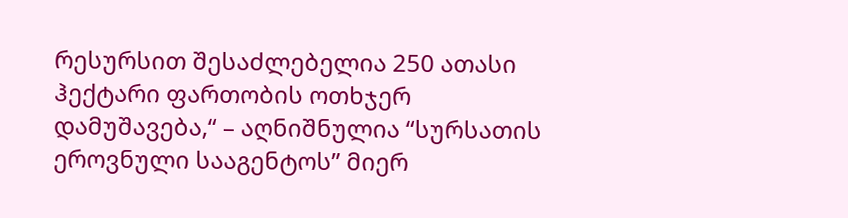რესურსით შესაძლებელია 250 ათასი ჰექტარი ფართობის ოთხჯერ დამუშავება,“ – აღნიშნულია “სურსათის ეროვნული სააგენტოს” მიერ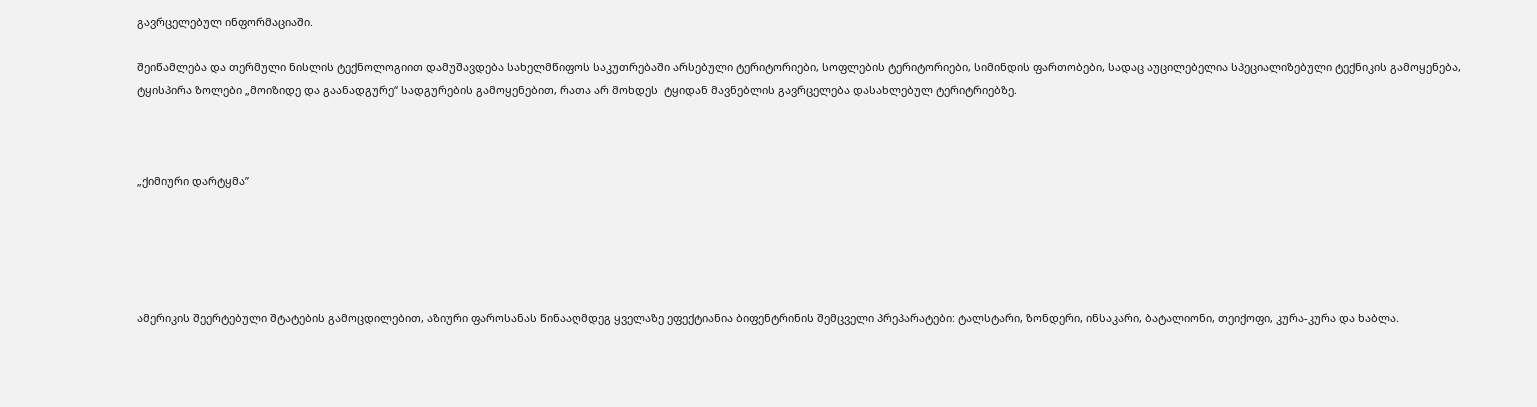გავრცელებულ ინფორმაციაში.

შეიწამლება და თერმული ნისლის ტექნოლოგიით დამუშავდება სახელმწიფოს საკუთრებაში არსებული ტერიტორიები, სოფლების ტერიტორიები, სიმინდის ფართობები, სადაც აუცილებელია სპეციალიზებული ტექნიკის გამოყენება, ტყისპირა ზოლები „მოიზიდე და გაანადგურე“ სადგურების გამოყენებით, რათა არ მოხდეს  ტყიდან მავნებლის გავრცელება დასახლებულ ტერიტრიებზე.



„ქიმიური დარტყმა”





ამერიკის შეერტებული შტატების გამოცდილებით, აზიური ფაროსანას წინააღმდეგ ყველაზე ეფექტიანია ბიფენტრინის შემცველი პრეპარატები: ტალსტარი, ზონდერი, ინსაკარი, ბატალიონი, თეიქოფი, კურა-კურა და ხაბლა.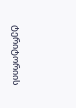ტერიტორიის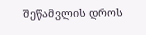შეწამვლის დროს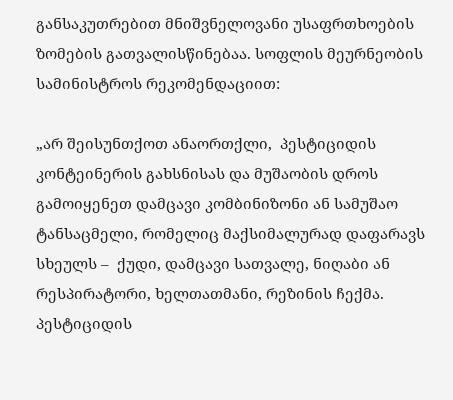განსაკუთრებით მნიშვნელოვანი უსაფრთხოების ზომების გათვალისწინებაა. სოფლის მეურნეობის სამინისტროს რეკომენდაციით:

„არ შეისუნთქოთ ანაორთქლი,  პესტიციდის კონტეინერის გახსნისას და მუშაობის დროს გამოიყენეთ დამცავი კომბინიზონი ან სამუშაო ტანსაცმელი, რომელიც მაქსიმალურად დაფარავს სხეულს –  ქუდი, დამცავი სათვალე, ნიღაბი ან რესპირატორი, ხელთათმანი, რეზინის ჩექმა. პესტიციდის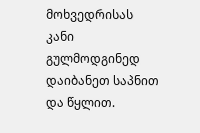მოხვედრისას კანი გულმოდგინედ დაიბანეთ საპნით და წყლით.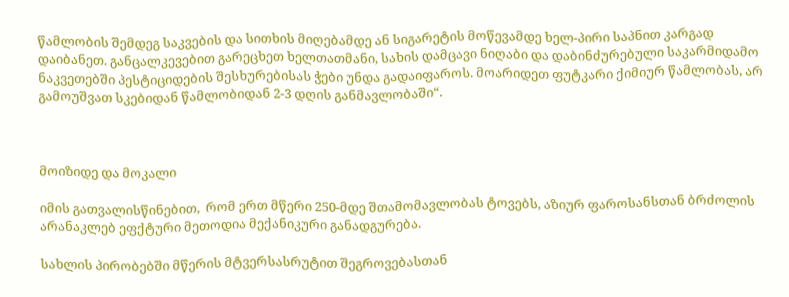წამლობის შემდეგ საკვების და სითხის მიღებამდე ან სიგარეტის მოწევამდე ხელ-პირი საპნით კარგად დაიბანეთ. განცალკევებით გარეცხეთ ხელთათმანი, სახის დამცავი ნიღაბი და დაბინძურებული საკარმიდამო ნაკვეთებში პესტიციდების შესხურებისას ჭები უნდა გადაიფაროს. მოარიდეთ ფუტკარი ქიმიურ წამლობას, არ გამოუშვათ სკებიდან წამლობიდან 2-3 დღის განმავლობაში“.



მოიზიდე და მოკალი

იმის გათვალისწინებით,  რომ ერთ მწერი 250-მდე შთამომავლობას ტოვებს, აზიურ ფაროსანსთან ბრძოლის არანაკლებ ეფქტური მეთოდია მექანიკური განადგურება.

სახლის პირობებში მწერის მტვერსასრუტით შეგროვებასთან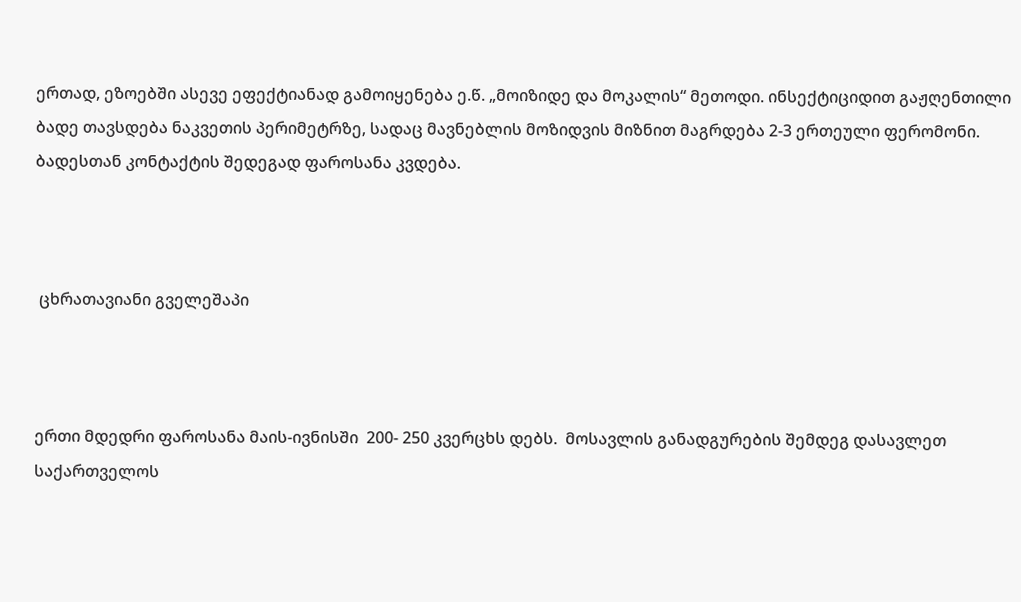ერთად, ეზოებში ასევე ეფექტიანად გამოიყენება ე.წ. „მოიზიდე და მოკალის“ მეთოდი. ინსექტიციდით გაჟღენთილი ბადე თავსდება ნაკვეთის პერიმეტრზე, სადაც მავნებლის მოზიდვის მიზნით მაგრდება 2-3 ერთეული ფერომონი. ბადესთან კონტაქტის შედეგად ფაროსანა კვდება.



 ცხრათავიანი გველეშაპი



ერთი მდედრი ფაროსანა მაის-ივნისში  200- 250 კვერცხს დებს.  მოსავლის განადგურების შემდეგ დასავლეთ საქართველოს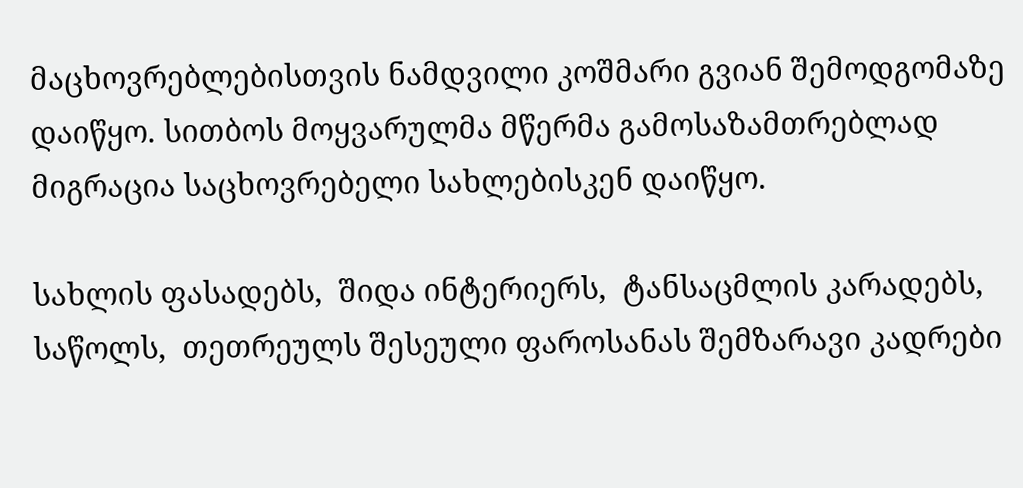მაცხოვრებლებისთვის ნამდვილი კოშმარი გვიან შემოდგომაზე დაიწყო. სითბოს მოყვარულმა მწერმა გამოსაზამთრებლად მიგრაცია საცხოვრებელი სახლებისკენ დაიწყო.

სახლის ფასადებს,  შიდა ინტერიერს,  ტანსაცმლის კარადებს,  საწოლს,  თეთრეულს შესეული ფაროსანას შემზარავი კადრები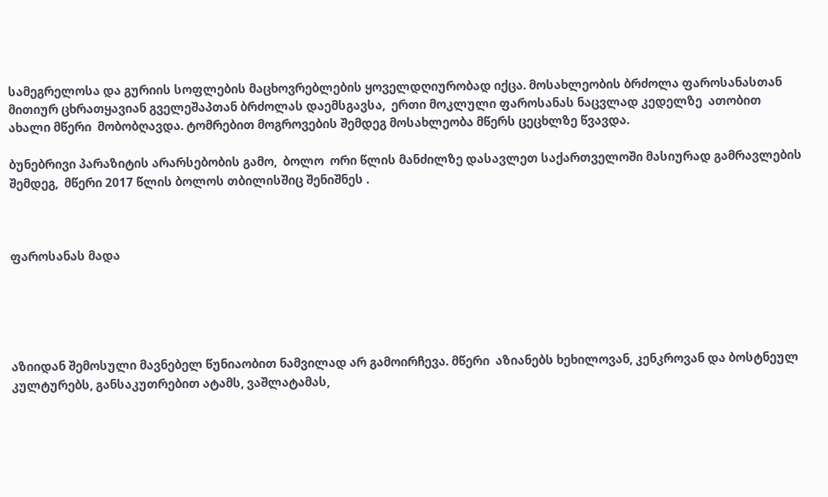სამეგრელოსა და გურიის სოფლების მაცხოვრებლების ყოველდღიურობად იქცა. მოსახლეობის ბრძოლა ფაროსანასთან მითიურ ცხრათყავიან გველეშაპთან ბრძოლას დაემსგავსა,  ერთი მოკლული ფაროსანას ნაცვლად კედელზე  ათობით ახალი მწერი  მობობღავდა. ტომრებით მოგროვების შემდეგ მოსახლეობა მწერს ცეცხლზე წვავდა.

ბუნებრივი პარაზიტის არარსებობის გამო,  ბოლო  ორი წლის მანძილზე დასავლეთ საქართველოში მასიურად გამრავლების შემდეგ,  მწერი 2017 წლის ბოლოს თბილისშიც შენიშნეს .



ფაროსანას მადა





აზიიდან შემოსული მავნებელ წუნიაობით ნამვილად არ გამოირჩევა. მწერი  აზიანებს ხეხილოვან, კენკროვან და ბოსტნეულ კულტურებს, განსაკუთრებით ატამს, ვაშლატამას,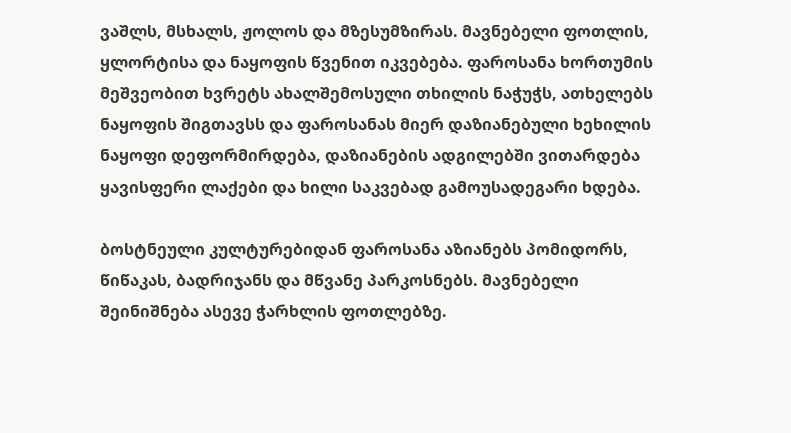ვაშლს, მსხალს, ჟოლოს და მზესუმზირას. მავნებელი ფოთლის, ყლორტისა და ნაყოფის წვენით იკვებება. ფაროსანა ხორთუმის მეშვეობით ხვრეტს ახალშემოსული თხილის ნაჭუჭს, ათხელებს ნაყოფის შიგთავსს და ფაროსანას მიერ დაზიანებული ხეხილის ნაყოფი დეფორმირდება, დაზიანების ადგილებში ვითარდება ყავისფერი ლაქები და ხილი საკვებად გამოუსადეგარი ხდება.

ბოსტნეული კულტურებიდან ფაროსანა აზიანებს პომიდორს, წიწაკას, ბადრიჯანს და მწვანე პარკოსნებს. მავნებელი შეინიშნება ასევე ჭარხლის ფოთლებზე.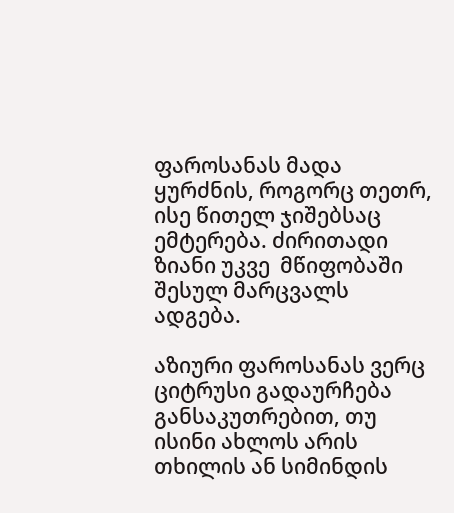ფაროსანას მადა ყურძნის, როგორც თეთრ, ისე წითელ ჯიშებსაც ემტერება. ძირითადი ზიანი უკვე  მწიფობაში შესულ მარცვალს ადგება.

აზიური ფაროსანას ვერც ციტრუსი გადაურჩება  განსაკუთრებით, თუ ისინი ახლოს არის თხილის ან სიმინდის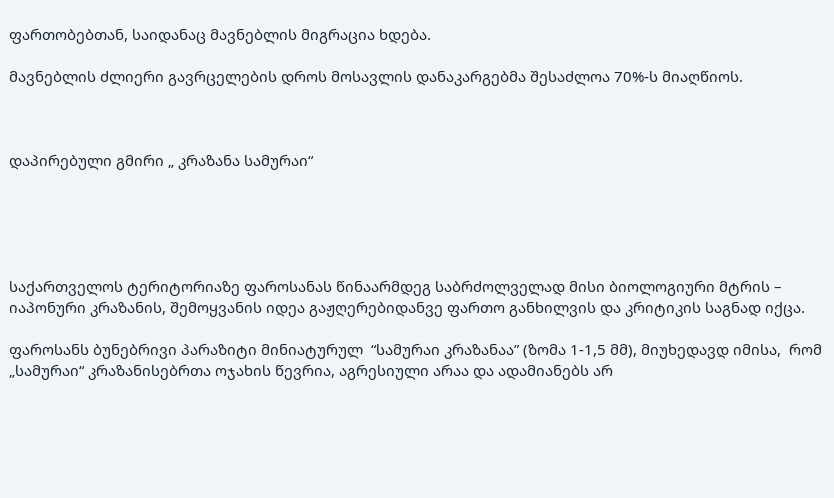ფართობებთან, საიდანაც მავნებლის მიგრაცია ხდება.

მავნებლის ძლიერი გავრცელების დროს მოსავლის დანაკარგებმა შესაძლოა 70%-ს მიაღწიოს.



დაპირებული გმირი „ კრაზანა სამურაი“





საქართველოს ტერიტორიაზე ფაროსანას წინაარმდეგ საბრძოლველად მისი ბიოლოგიური მტრის – იაპონური კრაზანის, შემოყვანის იდეა გაჟღერებიდანვე ფართო განხილვის და კრიტიკის საგნად იქცა.

ფაროსანს ბუნებრივი პარაზიტი მინიატურულ  “სამურაი კრაზანაა” (ზომა 1-1,5 მმ), მიუხედავდ იმისა,  რომ „სამურაი“ კრაზანისებრთა ოჯახის წევრია, აგრესიული არაა და ადამიანებს არ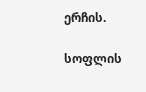ერჩის.

სოფლის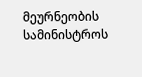მეურნეობის სამინისტროს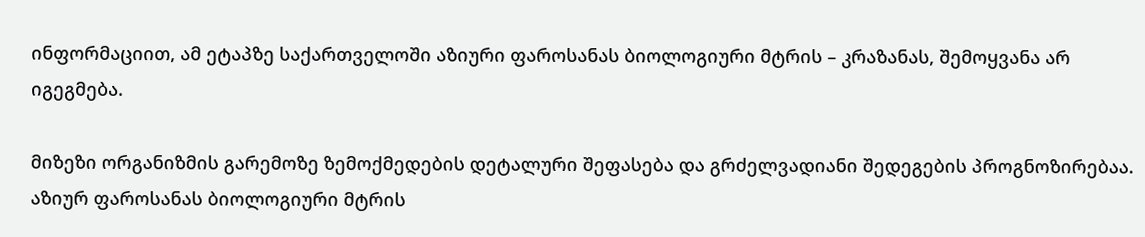ინფორმაციით, ამ ეტაპზე საქართველოში აზიური ფაროსანას ბიოლოგიური მტრის – კრაზანას, შემოყვანა არ იგეგმება.

მიზეზი ორგანიზმის გარემოზე ზემოქმედების დეტალური შეფასება და გრძელვადიანი შედეგების პროგნოზირებაა.  აზიურ ფაროსანას ბიოლოგიური მტრის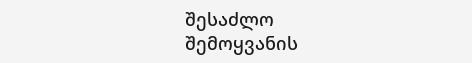შესაძლო შემოყვანის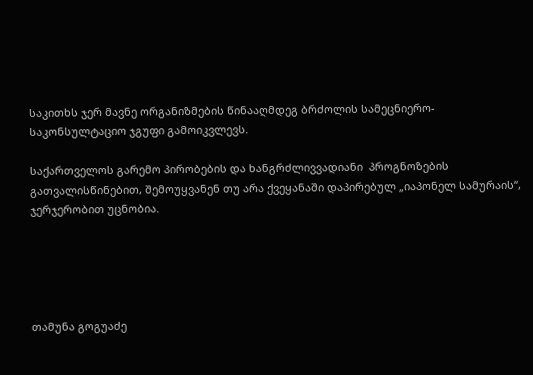საკითხს ჯერ მავნე ორგანიზმების წინააღმდეგ ბრძოლის სამეცნიერო-საკონსულტაციო ჯგუფი გამოიკვლევს.

საქართველოს გარემო პირობების და ხანგრძლივვადიანი  პროგნოზების გათვალისწინებით, შემოუყვანენ თუ არა ქვეყანაში დაპირებულ „იაპონელ სამურაის“, ჯერჯერობით უცნობია.





თამუნა გოგუაძე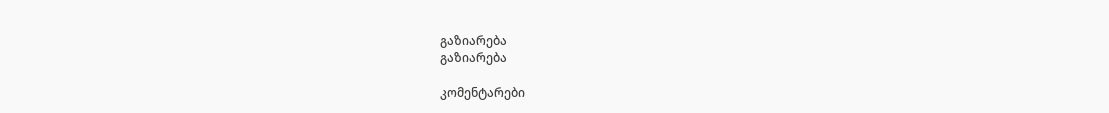გაზიარება
გაზიარება

კომენტარები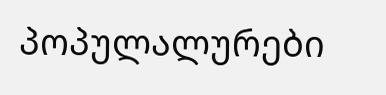პოპულალურები